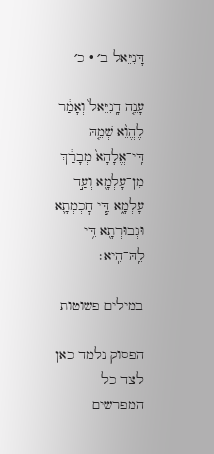דָּנִיֵּאל ב׳ · כ׳

עָנֵ֤ה דָֽנִיֵּאל֙ וְאָמַ֔ר לֶהֱוֵ֨א שְׁמֵ֤הּ דִּֽי־אֱלָהָא֙ מְבָרַ֔ךְ מִן־עָלְמָ֖א וְעַ֣ד עָלְמָ֑א דִּ֧י חׇכְמְתָ֛א וּגְבוּרְתָ֖א דִּ֥י לֵֽהּ־הִֽיא׃

במילים פשוטות

הפסוק נלמד כאן לצד כל המפרשים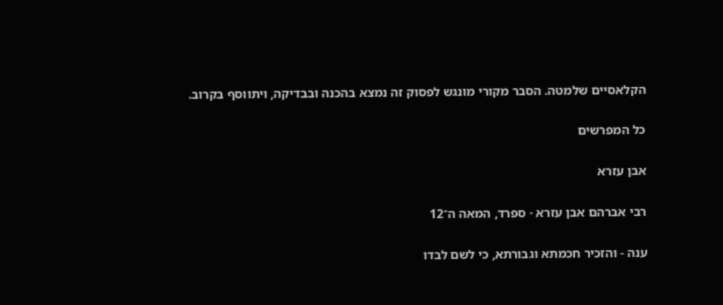הקלאסיים שלמטה. הסבר מקורי מונגש לפסוק זה נמצא בהכנה ובבדיקה, ויתווסף בקרוב.

כל המפרשים

אבן עזרא

רבי אברהם אבן עזרא · ספרד, המאה ה־12

ענה - והזכיר חכמתא וגבורתא, כי לשם לבדו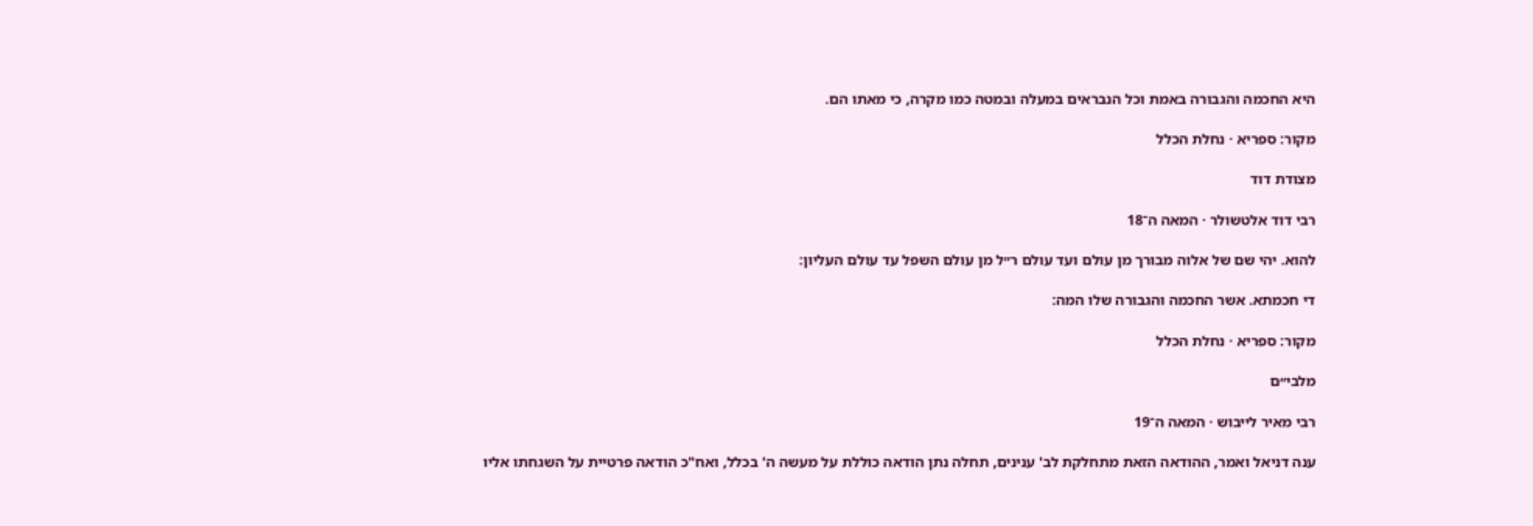היא החכמה והגבורה באמת וכל הנבראים במעלה ובמטה כמו מקרה, כי מאתו הם.

מקור: ספריא · נחלת הכלל

מצודת דוד

רבי דוד אלטשולר · המאה ה־18

להוא. יהי שם של אלוה מבורך מן עולם ועד עולם ר״ל מן עולם השפל עד עולם העליון:

די חכמתא. אשר החכמה והגבורה שלו המה:

מקור: ספריא · נחלת הכלל

מלבי״ם

רבי מאיר לייבוש · המאה ה־19

ענה דניאל ואמר, ההודאה הזאת מתחלקת לב' ענינים, תחלה נתן הודאה כוללת על מעשה ה' בכלל, ואח"כ הודאה פרטיית על השגחתו אליו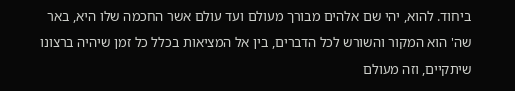ביחוד. להוא, יהי שם אלהים מבורך מעולם ועד עולם אשר החכמה שלו היא, באר שה' הוא המקור והשורש לכל הדברים, בין אל המציאות בכלל כל זמן שיהיה ברצונו שיתקיים, וזה מעולם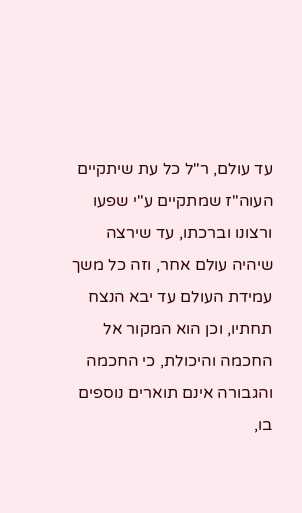עד עולם, ר"ל כל עת שיתקיים העוה"ז שמתקיים ע"י שפעו ורצונו וברכתו, עד שירצה שיהיה עולם אחר, וזה כל משך עמידת העולם עד יבא הנצח תחתיו, וכן הוא המקור אל החכמה והיכולת, כי החכמה והגבורה אינם תוארים נוספים בו,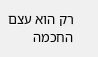רק הוא עצם החכמה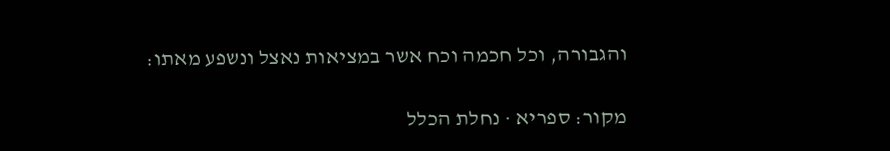והגבורה, וכל חכמה וכח אשר במציאות נאצל ונשפע מאתו:

מקור: ספריא · נחלת הכלל